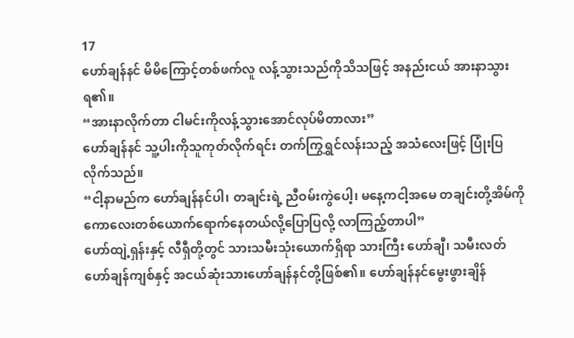17
ဟော်ချန်နင် မိမိကြောင့်တစ်ဖက်လူ လန့်သွားသည်ကိုသိသဖြင့် အနည်းငယ် အားနာသွားရ၏။
“အားနာလိုက်တာ ငါမင်းကိုလန့်သွားအောင်လုပ်မိတာလား”
ဟော်ချန်နင် သူ့ပါးကိုသူကုတ်လိုက်ရင်း တက်ကြွရွှင်လန်းသည့် အသံလေးဖြင့် ပြုံးပြလိုက်သည်။
“ငါ့နာမည်က ဟော်ချန်နင်ပါ၊ တချင်းရဲ့ ညီဝမ်းကွဲပေါ့၊ မနေ့ကငါ့အမေ တချင်းတို့အိမ်ကို ကောလေးတစ်ယောက်ရောက်နေတယ်လို့ပြောပြလို့ လာကြည့်တာပါ”
ဟော်ထျဲ့ရှန်းနှင့် လီရှီတို့တွင် သားသမီးသုံးယောက်ရှိရာ သားကြီး ဟော်ချီ၊ သမီးလတ်ဟော်ချန်ကျစ်နှင့် အငယ်ဆုံးသားဟော်ချန်နင်တို့ဖြစ်၏။ ဟော်ချန်နင်မွေးဖွားချိန်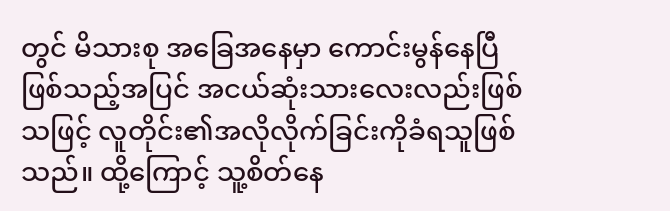တွင် မိသားစု အခြေအနေမှာ ကောင်းမွန်နေပြီဖြစ်သည့်အပြင် အငယ်ဆုံးသားလေးလည်းဖြစ်သဖြင့် လူတိုင်း၏အလိုလိုက်ခြင်းကိုခံရသူဖြစ်သည်။ ထို့ကြောင့် သူ့စိတ်နေ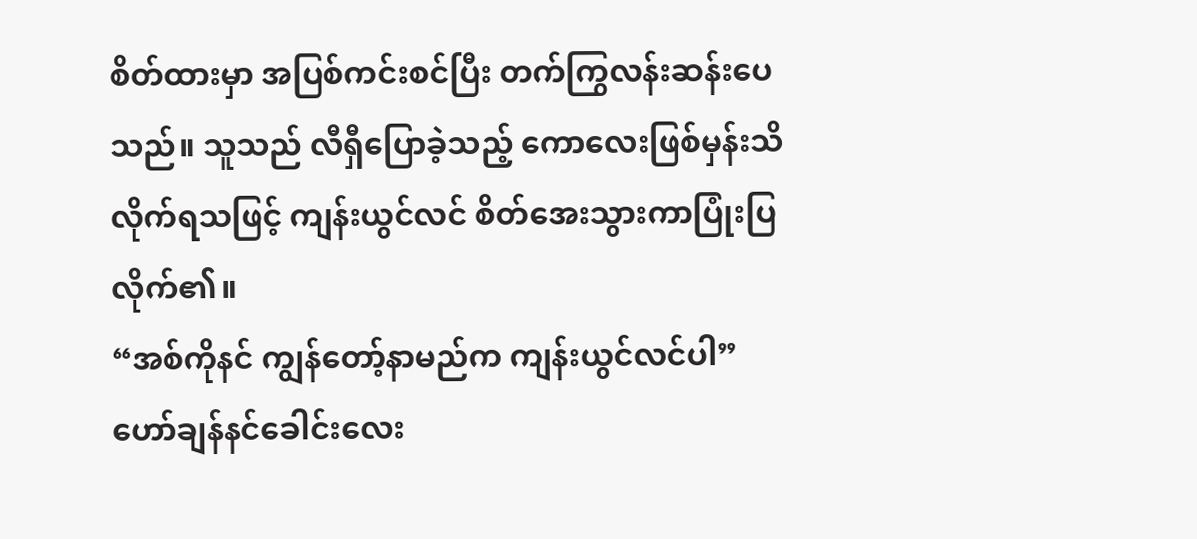စိတ်ထားမှာ အပြစ်ကင်းစင်ပြီး တက်ကြွလန်းဆန်းပေသည်။ သူသည် လီရှီပြောခဲ့သည့် ကောလေးဖြစ်မှန်းသိလိုက်ရသဖြင့် ကျန်းယွင်လင် စိတ်အေးသွားကာပြုံးပြလိုက်၏။
“အစ်ကိုနင် ကျွန်တော့်နာမည်က ကျန်းယွင်လင်ပါ”
ဟော်ချန်နင်ခေါင်းလေး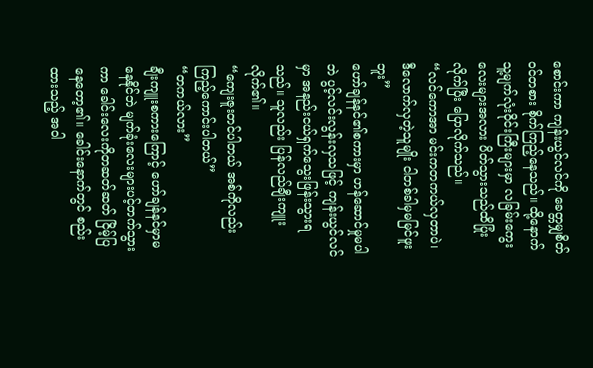စောင်းကာ ကျန်းယွင်လင်ကို ခေတ္တမျှစိတ်ဝင်တစား စိုက်ကြည့်နေသည်။ ထို့နောက် သူ့မျက်လုံးဝိုင်းကြီးများမှာ လခြမ်းကွေးလေးများအလား ပိတ်သွားသည်ထိပြုံးလိုက်ပြီး ပြောလိုက်သည်။
“လင်ကောအာ မင်းကတကယ်လှတာပဲ၊ ဒီလောက်လှတဲ့သူမျိုး ငါတစ်ခါမှမမြင်ဖူးဘူး”
ဟော်ချန်နင်၏စကားမှာ ဟန်ဆောင်မှုမပါဘဲ ပွင့်လင်းလွန်းလှသဖြင့် ကျန်းယွင်လင်မှာ အနည်းငယ်ရှက်သွေးဖြန်းသွားရသည်။ သူလည်း ပြန်လည်ချီးကျူးလိုက်၏။
“ကျေးဇူးတင်ပါတယ် အစ်ကိုလည်း ကြည့်ကောင်းပါတယ်”
“တကယ်လား”
ချီးကျူးစကားကြောင့် ဟော်ချန်နင်မှာမနေနိုင်ဘဲ မျက်ခုံးလေးများပင့်တက်သွားကာ ခေါင်းလေးကိုတဆတ်ဆတ် ငြိမ့်ပြနေတော့၏။ ခေါင်းနောက်တွင် စည်းထားသည့် အဝါ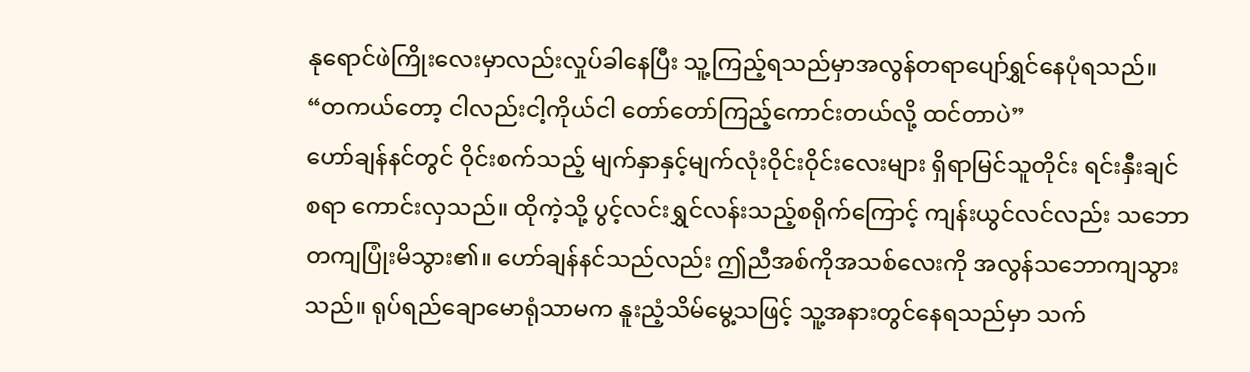နုရောင်ဖဲကြိုးလေးမှာလည်းလှုပ်ခါနေပြီး သူ့ကြည့်ရသည်မှာအလွန်တရာပျော်ရွှင်နေပုံရသည်။
“တကယ်တော့ ငါလည်းငါ့ကိုယ်ငါ တော်တော်ကြည့်ကောင်းတယ်လို့ ထင်တာပဲ”
ဟော်ချန်နင်တွင် ဝိုင်းစက်သည့် မျက်နှာနှင့်မျက်လုံးဝိုင်းဝိုင်းလေးများ ရှိရာမြင်သူတိုင်း ရင်းနှီးချင်စရာ ကောင်းလှသည်။ ထိုကဲ့သို့ ပွင့်လင်းရွှင်လန်းသည့်စရိုက်ကြောင့် ကျန်းယွင်လင်လည်း သဘောတကျပြုံးမိသွား၏။ ဟော်ချန်နင်သည်လည်း ဤညီအစ်ကိုအသစ်လေးကို အလွန်သဘောကျသွားသည်။ ရုပ်ရည်ချောမောရုံသာမက နူးညံ့သိမ်မွေ့သဖြင့် သူ့အနားတွင်နေရသည်မှာ သက်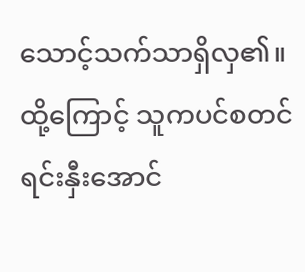သောင့်သက်သာရှိလှ၏။ ထို့ကြောင့် သူကပင်စတင်ရင်းနှီးအောင်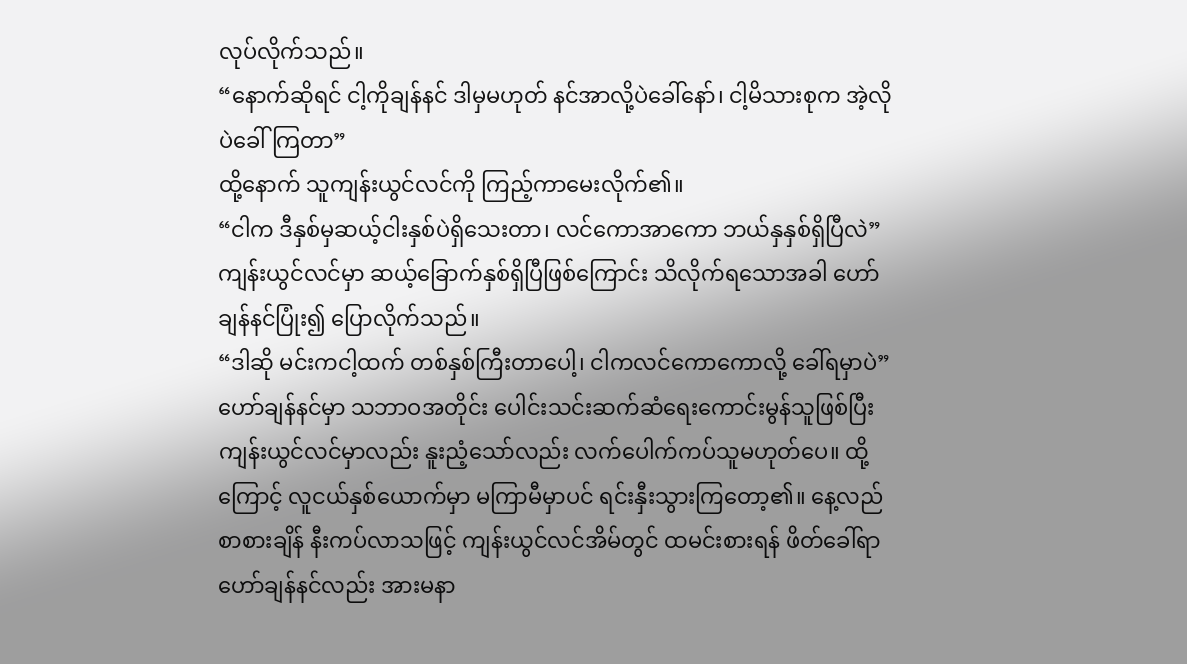လုပ်လိုက်သည်။
“နောက်ဆိုရင် ငါ့ကိုချန်နင် ဒါမှမဟုတ် နင်အာလို့ပဲခေါ်နော်၊ ငါ့မိသားစုက အဲ့လိုပဲခေါ်ကြတာ”
ထို့နောက် သူကျန်းယွင်လင်ကို ကြည့်ကာမေးလိုက်၏။
“ငါက ဒီနှစ်မှဆယ့်ငါးနှစ်ပဲရှိသေးတာ၊ လင်ကောအာကော ဘယ်နှနှစ်ရှိပြီလဲ”
ကျန်းယွင်လင်မှာ ဆယ့်ခြောက်နှစ်ရှိပြီဖြစ်ကြောင်း သိလိုက်ရသောအခါ ဟော်ချန်နင်ပြုံး၍ ပြောလိုက်သည်။
“ဒါဆို မင်းကငါ့ထက် တစ်နှစ်ကြီးတာပေါ့၊ ငါကလင်ကောကောလို့ ခေါ်ရမှာပဲ”
ဟော်ချန်နင်မှာ သဘာဝအတိုင်း ပေါင်းသင်းဆက်ဆံရေးကောင်းမွန်သူဖြစ်ပြီး ကျန်းယွင်လင်မှာလည်း နူးညံ့သော်လည်း လက်ပေါက်ကပ်သူမဟုတ်ပေ။ ထို့ကြောင့် လူငယ်နှစ်ယောက်မှာ မကြာမီမှာပင် ရင်းနှီးသွားကြတော့၏။ နေ့လည်စာစားချိန် နီးကပ်လာသဖြင့် ကျန်းယွင်လင်အိမ်တွင် ထမင်းစားရန် ဖိတ်ခေါ်ရာ ဟော်ချန်နင်လည်း အားမနာ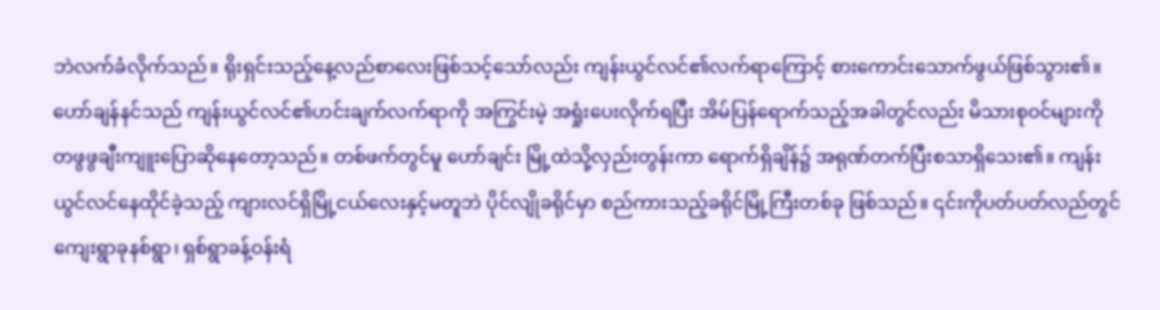ဘဲလက်ခံလိုက်သည်။ ရိုးရှင်းသည့်နေ့လည်စာလေးဖြစ်သင့်သော်လည်း ကျန်းယွင်လင်၏လက်ရာကြောင့် စားကောင်းသောက်ဖွယ်ဖြစ်သွား၏။
ဟော်ချန်နင်သည် ကျန်းယွင်လင်၏ဟင်းချက်လက်ရာကို အကြွင်းမဲ့ အရှုံးပေးလိုက်ရပြီး အိမ်ပြန်ရောက်သည့်အခါတွင်လည်း မိသားစုဝင်များကို တဖွဖွချီးကျူးပြောဆိုနေတော့သည်။ တစ်ဖက်တွင်မူ ဟော်ချင်း မြို့ထဲသို့လှည်းတွန်းကာ ရောက်ရှိချိန်၌ အရုဏ်တက်ပြီးစသာရှိသေး၏။ ကျန်းယွင်လင်နေထိုင်ခဲ့သည့် ကျားလင်ရှိမြို့ငယ်လေးနှင့်မတူဘဲ ပိုင်လျိုခရိုင်မှာ စည်ကားသည့်ခရိုင်မြို့ကြီးတစ်ခု ဖြစ်သည်။ ၎င်းကိုပတ်ပတ်လည်တွင် ကျေးရွာခုနစ်ရွာ၊ ရှစ်ရွာခန့်ဝန်းရံ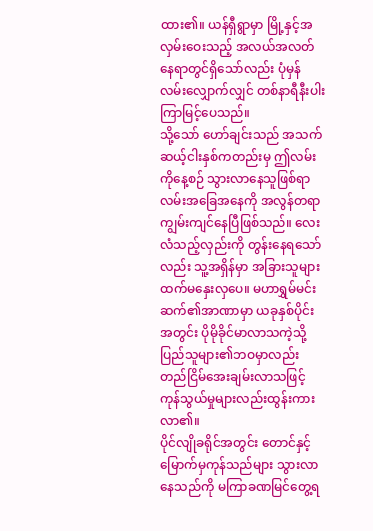ထား၏။ ယန်ရှီရွာမှာ မြို့နှင့်အလှမ်းဝေးသည့် အလယ်အလတ် နေရာတွင်ရှိသော်လည်း ပုံမှန်လမ်းလျှောက်လျှင် တစ်နာရီနီးပါးကြာမြင့်ပေသည်။
သို့သော် ဟော်ချင်းသည် အသက်ဆယ့်ငါးနှစ်ကတည်းမှ ဤလမ်းကိုနေ့စဉ် သွားလာနေသူဖြစ်ရာ လမ်းအခြေအနေကို အလွန်တရာကျွမ်းကျင်နေပြီဖြစ်သည်။ လေးလံသည့်လှည်းကို တွန်းနေရသော်လည်း သူ့အရှိန်မှာ အခြားသူများထက်မနှေးလှပေ။ မဟာရွှမ်မင်းဆက်၏အာဏာမှာ ယခုနှစ်ပိုင်းအတွင်း ပိုမိုခိုင်မာလာသကဲ့သို့ ပြည်သူများ၏ဘဝမှာလည်း တည်ငြိမ်အေးချမ်းလာသဖြင့် ကုန်သွယ်မှုများလည်းထွန်းကားလာ၏။
ပိုင်လျိုခရိုင်အတွင်း တောင်နှင့်မြောက်မှကုန်သည်များ သွားလာနေသည်ကို မကြာခဏမြင်တွေ့ရ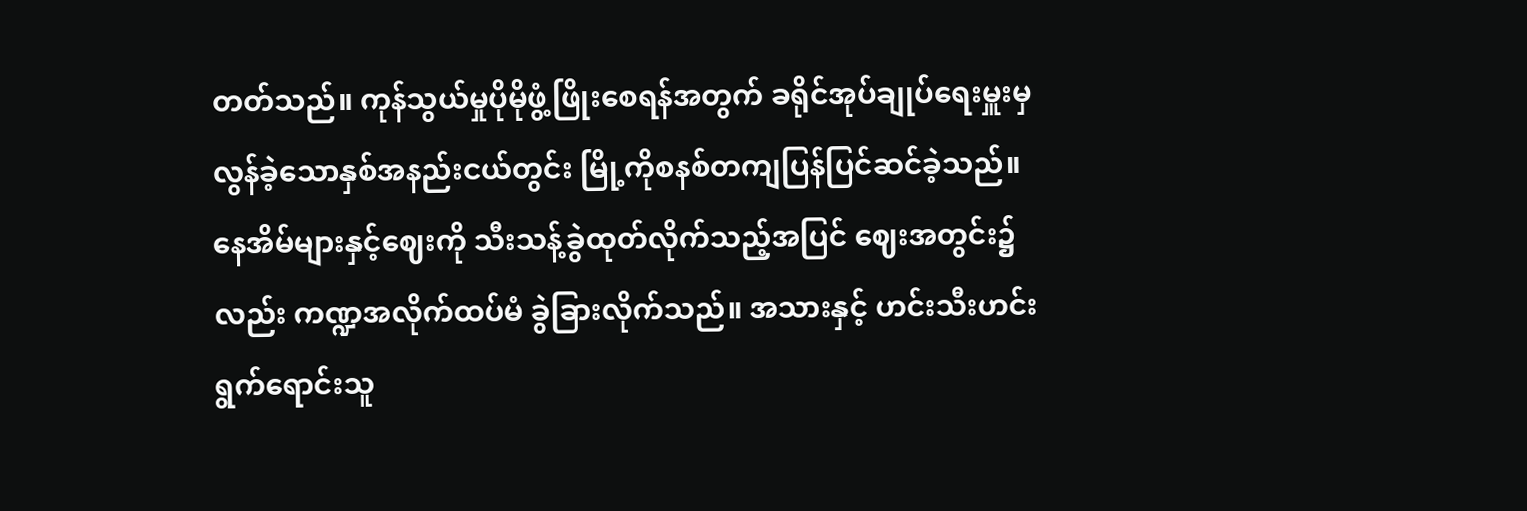တတ်သည်။ ကုန်သွယ်မှုပိုမိုဖွံ့ဖြိုးစေရန်အတွက် ခရိုင်အုပ်ချုပ်ရေးမှူးမှ လွန်ခဲ့သောနှစ်အနည်းငယ်တွင်း မြို့ကိုစနစ်တကျပြန်ပြင်ဆင်ခဲ့သည်။ နေအိမ်များနှင့်ဈေးကို သီးသန့်ခွဲထုတ်လိုက်သည့်အပြင် ဈေးအတွင်း၌လည်း ကဏ္ဍအလိုက်ထပ်မံ ခွဲခြားလိုက်သည်။ အသားနှင့် ဟင်းသီးဟင်းရွက်ရောင်းသူ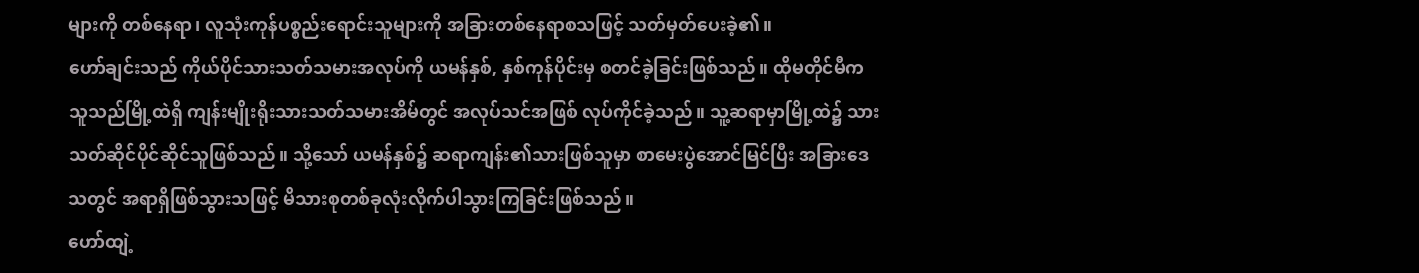များကို တစ်နေရာ၊ လူသုံးကုန်ပစ္စည်းရောင်းသူများကို အခြားတစ်နေရာစသဖြင့် သတ်မှတ်ပေးခဲ့၏။
ဟော်ချင်းသည် ကိုယ်ပိုင်သားသတ်သမားအလုပ်ကို ယမန်နှစ်, နှစ်ကုန်ပိုင်းမှ စတင်ခဲ့ခြင်းဖြစ်သည်။ ထိုမတိုင်မီက သူသည်မြို့ထဲရှိ ကျန်းမျိုးရိုးသားသတ်သမားအိမ်တွင် အလုပ်သင်အဖြစ် လုပ်ကိုင်ခဲ့သည်။ သူ့ဆရာမှာမြို့ထဲ၌ သားသတ်ဆိုင်ပိုင်ဆိုင်သူဖြစ်သည်။ သို့သော် ယမန်နှစ်၌ ဆရာကျန်း၏သားဖြစ်သူမှာ စာမေးပွဲအောင်မြင်ပြီး အခြားဒေသတွင် အရာရှိဖြစ်သွားသဖြင့် မိသားစုတစ်ခုလုံးလိုက်ပါသွားကြခြင်းဖြစ်သည်။
ဟော်ထျဲ့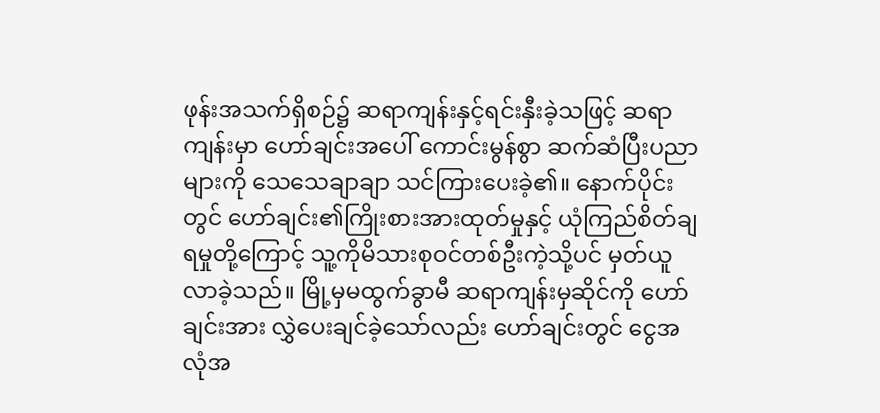ဖုန်းအသက်ရှိစဉ်၌ ဆရာကျန်းနှင့်ရင်းနှီးခဲ့သဖြင့် ဆရာကျန်းမှာ ဟော်ချင်းအပေါ် ကောင်းမွန်စွာ ဆက်ဆံပြီးပညာများကို သေသေချာချာ သင်ကြားပေးခဲ့၏။ နောက်ပိုင်းတွင် ဟော်ချင်း၏ကြိုးစားအားထုတ်မှုနှင့် ယုံကြည်စိတ်ချရမှုတို့ကြောင့် သူ့ကိုမိသားစုဝင်တစ်ဦးကဲ့သို့ပင် မှတ်ယူလာခဲ့သည်။ မြို့မှမထွက်ခွာမီ ဆရာကျန်းမှဆိုင်ကို ဟော်ချင်းအား လွှဲပေးချင်ခဲ့သော်လည်း ဟော်ချင်းတွင် ငွေအလုံအ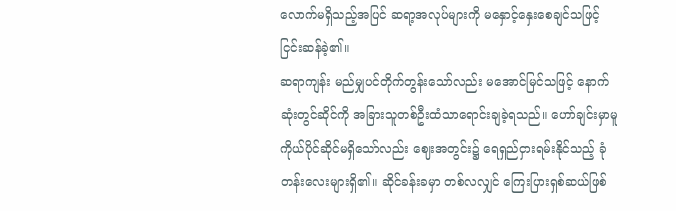လောက်မရှိသည့်အပြင် ဆရာ့အလုပ်များကို မနှောင့်နှေးစေချင်သဖြင့်ငြင်းဆန်ခဲ့၏။
ဆရာကျန်း မည်မျှပင်တိုက်တွန်းသော်လည်း မအောင်မြင်သဖြင့် နောက်ဆုံးတွင်ဆိုင်ကို အခြားသူတစ်ဦးထံသာရောင်းချခဲ့ရသည်။ ဟော်ချင်းမှာမူ ကိုယ်ပိုင်ဆိုင်မရှိသော်လည်း ဈေးအတွင်း၌ ရေရှည်ငှားရမ်းနိုင်သည့် ခုံတန်းလေးများရှိ၏။ ဆိုင်ခန်းခမှာ တစ်လလျှင် ကြေးပြားရှစ်ဆယ်ဖြစ်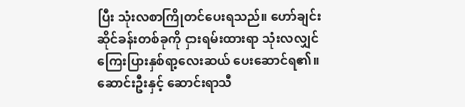ပြီး သုံးလစာကြိုတင်ပေးရသည်။ ဟော်ချင်း ဆိုင်ခန်းတစ်ခုကို ငှားရမ်းထားရာ သုံးလလျှင် ကြေးပြားနှစ်ရာ့လေးဆယ် ပေးဆောင်ရ၏။
ဆောင်းဦးနှင့် ဆောင်းရာသီ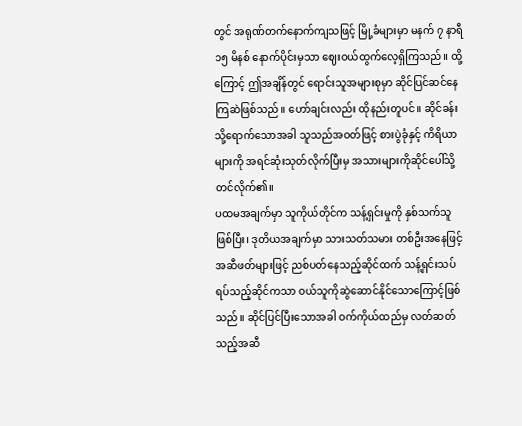တွင် အရုဏ်တက်နောက်ကျသဖြင့် မြို့ခံများမှာ မနက် ၇ နာရီ ၁၅ မိနစ် နောက်ပိုင်းမှသာ ဈေးဝယ်ထွက်လေ့ရှိကြသည်။ ထို့ကြောင့် ဤအချိန်တွင် ရောင်းသူအများစုမှာ ဆိုင်ပြင်ဆင်နေကြဆဲဖြစ်သည်။ ဟော်ချင်းလည်း ထိုနည်းတူပင်။ ဆိုင်ခန်းသို့ရောက်သောအခါ သူသည်အဝတ်ဖြင့် စားပွဲခုံနှင့် ကိရိယာများကို အရင်ဆုံးသုတ်လိုက်ပြီးမှ အသားများကိုဆိုင်ပေါ်သို့ တင်လိုက်၏။
ပထမအချက်မှာ သူကိုယ်တိုင်က သန့်ရှင်းမှုကို နှစ်သက်သူဖြစ်ပြီး၊ ဒုတိယအချက်မှာ သားသတ်သမား တစ်ဦးအနေဖြင့် အဆီဖတ်များဖြင့် ညစ်ပတ်နေသည့်ဆိုင်ထက် သန့်ရှင်းသပ်ရပ်သည့်ဆိုင်ကသာ ဝယ်သူကိုဆွဲဆောင်နိုင်သောကြောင့်ဖြစ်သည်။ ဆိုင်ပြင်ပြီးသောအခါ ဝက်ကိုယ်ထည်မှ လတ်ဆတ်သည့်အဆီ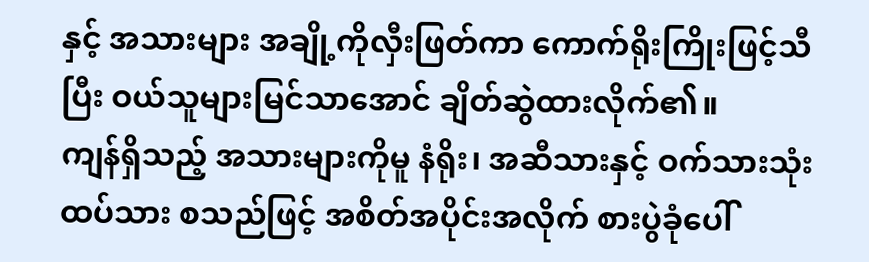နှင့် အသားများ အချို့ကိုလှီးဖြတ်ကာ ကောက်ရိုးကြိုးဖြင့်သီပြီး ဝယ်သူများမြင်သာအောင် ချိတ်ဆွဲထားလိုက်၏။
ကျန်ရှိသည့် အသားများကိုမူ နံရိုး၊ အဆီသားနှင့် ဝက်သားသုံးထပ်သား စသည်ဖြင့် အစိတ်အပိုင်းအလိုက် စားပွဲခုံပေါ်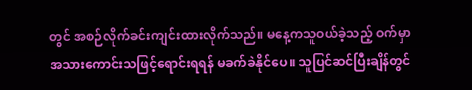တွင် အစဉ်လိုက်ခင်းကျင်းထားလိုက်သည်။ မနေ့ကသူဝယ်ခဲ့သည့် ဝက်မှာ အသားကောင်းသဖြင့်ရောင်းရရန် မခက်ခဲနိုင်ပေ။ သူပြင်ဆင်ပြီးချိန်တွင်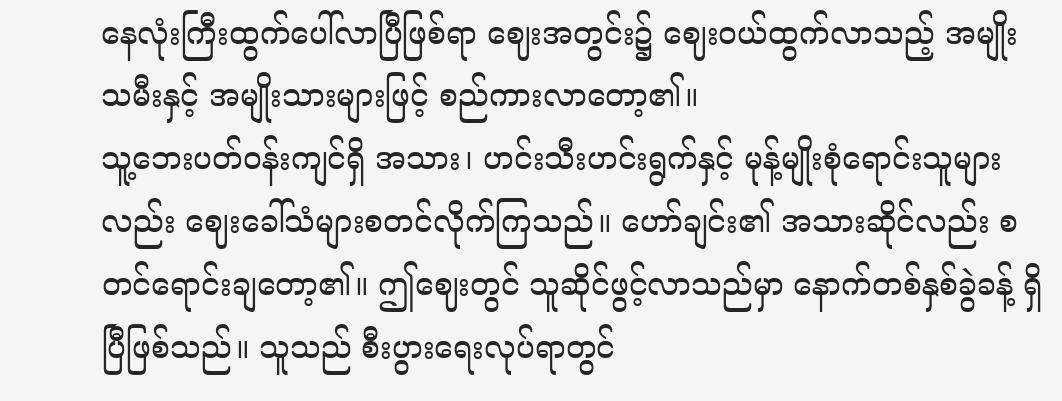နေလုံးကြီးထွက်ပေါ်လာပြီဖြစ်ရာ ဈေးအတွင်း၌ ဈေးဝယ်ထွက်လာသည့် အမျိုးသမီးနှင့် အမျိုးသားများဖြင့် စည်ကားလာတော့၏။
သူ့ဘေးပတ်ဝန်းကျင်ရှိ အသား၊ ဟင်းသီးဟင်းရွက်နှင့် မုန့်မျိုးစုံရောင်းသူများလည်း ဈေးခေါ်သံများစတင်လိုက်ကြသည်။ ဟော်ချင်း၏ အသားဆိုင်လည်း စတင်ရောင်းချတော့၏။ ဤဈေးတွင် သူဆိုင်ဖွင့်လာသည်မှာ နောက်တစ်နှစ်ခွဲခန့် ရှိပြီဖြစ်သည်။ သူသည် စီးပွားရေးလုပ်ရာတွင်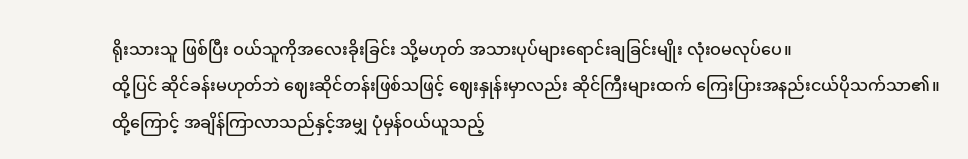ရိုးသားသူ ဖြစ်ပြီး ဝယ်သူကိုအလေးခိုးခြင်း သို့မဟုတ် အသားပုပ်များရောင်းချခြင်းမျိုး လုံးဝမလုပ်ပေ။
ထို့ပြင် ဆိုင်ခန်းမဟုတ်ဘဲ ဈေးဆိုင်တန်းဖြစ်သဖြင့် ဈေးနှုန်းမှာလည်း ဆိုင်ကြီးများထက် ကြေးပြားအနည်းငယ်ပိုသက်သာ၏။ ထို့ကြောင့် အချိန်ကြာလာသည်နှင့်အမျှ ပုံမှန်ဝယ်ယူသည့်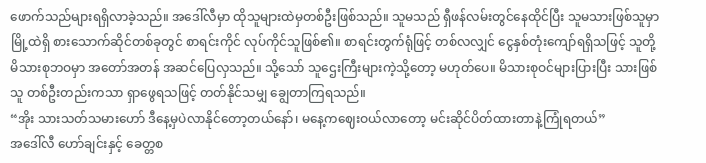ဖောက်သည်များရရှိလာခဲ့သည်။ အဒေါ်လီမှာ ထိုသူများထဲမှတစ်ဦးဖြစ်သည်။ သူမသည် ရှီဖန်လမ်းတွင်နေထိုင်ပြီး သူမသားဖြစ်သူမှာ မြို့ထဲရှိ စားသောက်ဆိုင်တစ်ခုတွင် စာရင်းကိုင် လုပ်ကိုင်သူဖြစ်၏။ စာရင်းတွက်ရုံဖြင့် တစ်လလျှင် ငွေနှစ်တုံးကျော်ရရှိသဖြင့် သူတို့မိသားစုဘဝမှာ အတော်အတန် အဆင်ပြေလှသည်။ သို့သော် သူဌေးကြီးများကဲ့သို့တော့ မဟုတ်ပေ။ မိသားစုဝင်များပြားပြီး သားဖြစ်သူ တစ်ဦးတည်းကသာ ရှာဖွေရသဖြင့် တတ်နိုင်သမျှ ချွေတာကြရသည်။
“အိုး သားသတ်သမားဟော် ဒီနေ့မှပဲလာနိုင်တော့တယ်နော်၊ မနေ့ကဈေးဝယ်လာတော့ မင်းဆိုင်ပိတ်ထားတာနဲ့ကြုံရတယ်”
အဒေါ်လီ ဟော်ချင်းနှင့် ခေတ္တစ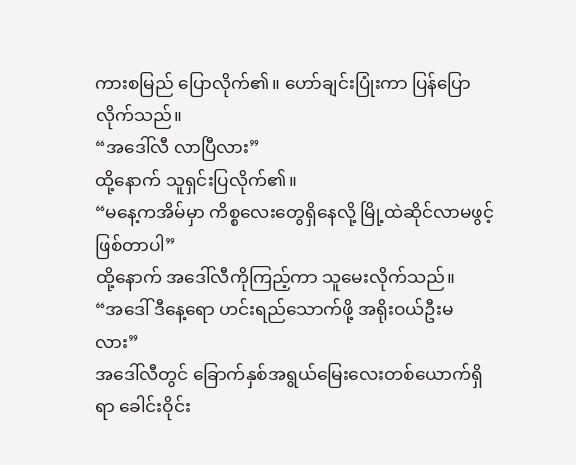ကားစမြည် ပြောလိုက်၏။ ဟော်ချင်းပြုံးကာ ပြန်ပြောလိုက်သည်။
“အဒေါ်လီ လာပြီလား”
ထို့နောက် သူရှင်းပြလိုက်၏။
“မနေ့ကအိမ်မှာ ကိစ္စလေးတွေရှိနေလို့ မြို့ထဲဆိုင်လာမဖွင့်ဖြစ်တာပါ”
ထို့နောက် အဒေါ်လီကိုကြည့်ကာ သူမေးလိုက်သည်။
“အဒေါ် ဒီနေ့ရော ဟင်းရည်သောက်ဖို့ အရိုးဝယ်ဦးမလား”
အဒေါ်လီတွင် ခြောက်နှစ်အရွယ်မြေးလေးတစ်ယောက်ရှိရာ ခေါင်းဝိုင်း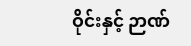ဝိုင်းနှင့် ဉာဏ်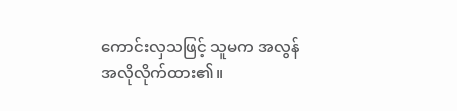ကောင်းလှသဖြင့် သူမက အလွန်အလိုလိုက်ထား၏။